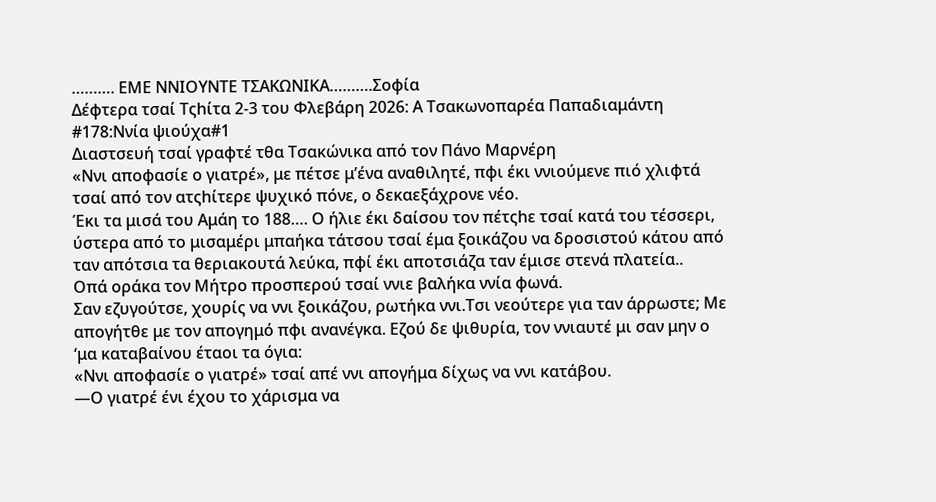………. ΕΜΕ ΝΝΙΟΥΝΤΕ ΤΣΑΚΩΝΙΚΑ……….Σοφία
Δέφτερα τσαί Τςhίτα 2-3 του Φλεβάρη 2026: Α Τσακωνοπαρέα Παπαδιαμάντη #178:Ννία ψιούχα#1
Διαστσευή τσαί γραφτέ τθα Τσακώνικα από τον Πάνο Μαρνέρη
«Ννι αποφασίε ο γιατρέ», με πέτσε μ’ένα αναθιλητέ, πφι έκι ννιούμενε πιό χλιφτά τσαί από τον ατςhίτερε ψυχικό πόνε, ο δεκαεξάχρονε νέο.
Έκι τα μισά του Αμάη το 188…. Ο ήλιε έκι δαίσου τον πέτςhε τσαί κατά του τέσσερι, ύστερα από το μισαμέρι μπαήκα τάτσου τσαί έμα ξοικάζου να δροσιστού κάτου από ταν απότσια τα θεριακουτά λεύκα, πφί έκι αποτσιάζα ταν έμισε στενά πλατεία..
Οπά οράκα τον Μήτρο προσπερού τσαί ννιε βαλήκα ννία φωνά.
Σαν εζυγούτσε, χουρίς να ννι ξοικάζου, ρωτήκα ννι.Τσι νεούτερε για ταν άρρωστε; Με απογήτθε με τον απογημό πφι ανανέγκα. Εζού δε ψιθυρία, τον ννιαυτέ μι σαν μην ο ‘μα καταβαίνου έταοι τα όγια:
«Ννι αποφασίε ο γιατρέ» τσαί απέ ννι απογήμα δίχως να ννι κατάβου.
—Ο γιατρέ ένι έχου το χάρισμα να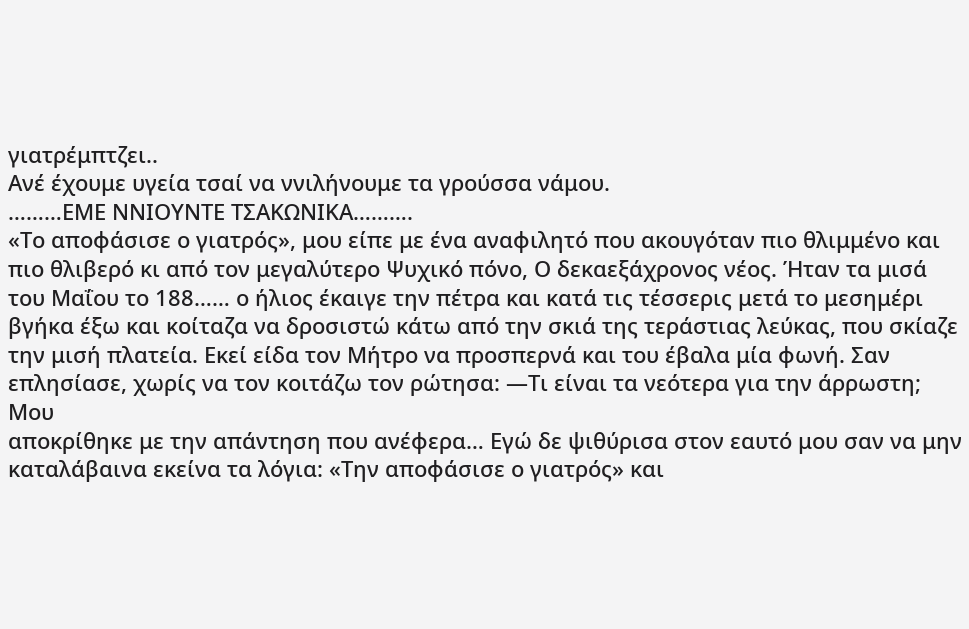γιατρέμπτζει..
Ανέ έχουμε υγεία τσαί να ννιλήνουμε τα γρούσσα νάμου.
………ΕΜΕ ΝΝΙΟΥΝΤΕ ΤΣΑΚΩΝΙΚΑ……….
«Το αποφάσισε ο γιατρός», μου είπε με ένα αναφιλητό που ακουγόταν πιο θλιμμένο και πιο θλιβερό κι από τον μεγαλύτερο Ψυχικό πόνο, Ο δεκαεξάχρονος νέος. Ήταν τα μισά του Μαΐου το 188…… ο ήλιος έκαιγε την πέτρα και κατά τις τέσσερις μετά το μεσημέρι βγήκα έξω και κοίταζα να δροσιστώ κάτω από την σκιά της τεράστιας λεύκας, που σκίαζε την μισή πλατεία. Εκεί είδα τον Μήτρο να προσπερνά και του έβαλα μία φωνή. Σαν επλησίασε, χωρίς να τον κοιτάζω τον ρώτησα: —Τι είναι τα νεότερα για την άρρωστη; Μου
αποκρίθηκε με την απάντηση που ανέφερα… Εγώ δε ψιθύρισα στον εαυτό μου σαν να μην καταλάβαινα εκείνα τα λόγια: «Την αποφάσισε ο γιατρός» και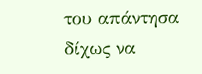του απάντησα δίχως να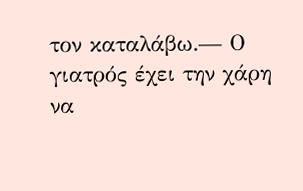τον καταλάβω.— Ο γιατρός έχει την χάρη να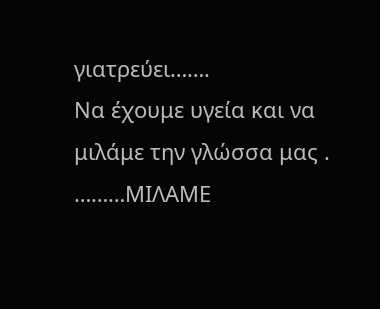γιατρεύει…….
Να έχουμε υγεία και να μιλάμε την γλώσσα μας .
………ΜΙΛΑΜΕ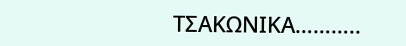ΤΣΑΚΩΝΙΚΑ………..